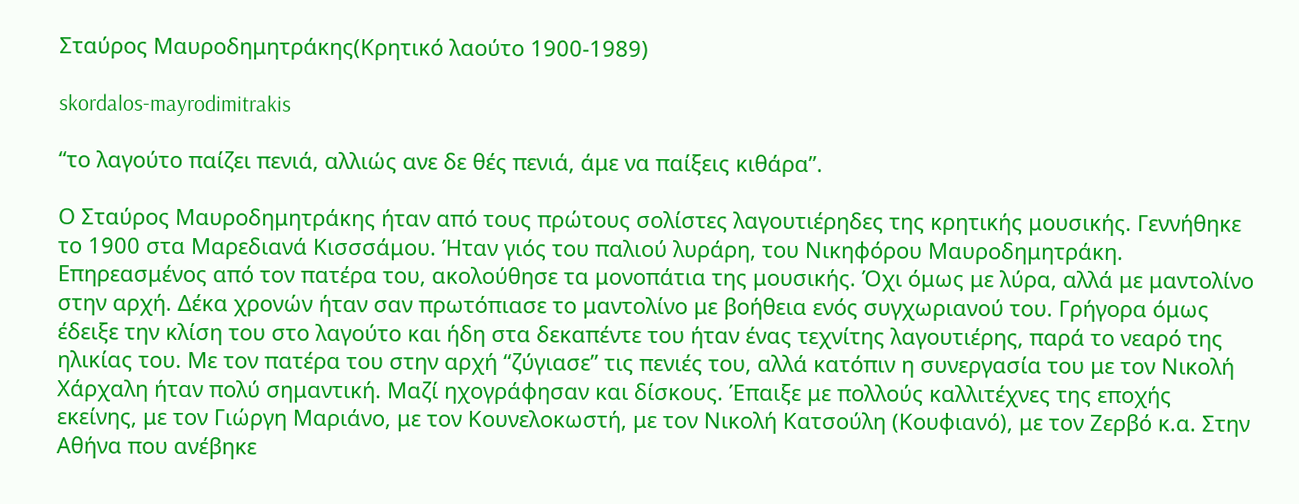Σταύρος Μαυροδημητράκης(Κρητικό λαούτο 1900-1989)

skordalos-mayrodimitrakis

“το λαγούτο παίζει πενιά, αλλιώς ανε δε θές πενιά, άμε να παίξεις κιθάρα”.

Ο Σταύρος Μαυροδημητράκης ήταν από τους πρώτους σολίστες λαγουτιέρηδες της κρητικής μουσικής. Γεννήθηκε το 1900 στα Μαρεδιανά Κισσσάμου. Ήταν γιός του παλιού λυράρη, του Νικηφόρου Μαυροδημητράκη. Επηρεασμένος από τον πατέρα του, ακολούθησε τα μονοπάτια της μουσικής. Όχι όμως με λύρα, αλλά με μαντολίνο στην αρχή. Δέκα χρονών ήταν σαν πρωτόπιασε το μαντολίνο με βοήθεια ενός συγχωριανού του. Γρήγορα όμως έδειξε την κλίση του στο λαγούτο και ήδη στα δεκαπέντε του ήταν ένας τεχνίτης λαγουτιέρης, παρά το νεαρό της ηλικίας του. Με τον πατέρα του στην αρχή “ζύγιασε” τις πενιές του, αλλά κατόπιν η συνεργασία του με τον Νικολή Χάρχαλη ήταν πολύ σημαντική. Μαζί ηχογράφησαν και δίσκους. Έπαιξε με πολλούς καλλιτέχνες της εποχής εκείνης, με τον Γιώργη Μαριάνο, με τον Κουνελοκωστή, με τον Νικολή Κατσούλη (Κουφιανό), με τον Ζερβό κ.α. Στην Αθήνα που ανέβηκε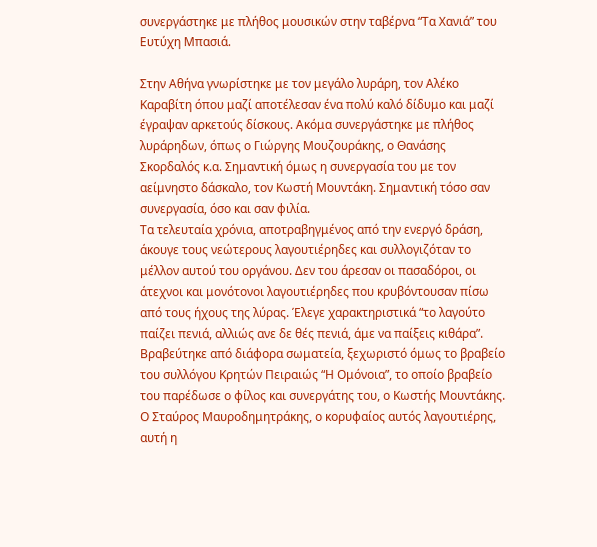συνεργάστηκε με πλήθος μουσικών στην ταβέρνα “Τα Χανιά” του Ευτύχη Μπασιά.

Στην Αθήνα γνωρίστηκε με τον μεγάλο λυράρη, τον Αλέκο Καραβίτη όπου μαζί αποτέλεσαν ένα πολύ καλό δίδυμο και μαζί έγραψαν αρκετούς δίσκους. Ακόμα συνεργάστηκε με πλήθος λυράρηδων, όπως ο Γιώργης Μουζουράκης, ο Θανάσης Σκορδαλός κ.α. Σημαντική όμως η συνεργασία του με τον αείμνηστο δάσκαλο, τον Κωστή Μουντάκη. Σημαντική τόσο σαν συνεργασία, όσο και σαν φιλία.
Τα τελευταία χρόνια, αποτραβηγμένος από την ενεργό δράση, άκουγε τους νεώτερους λαγουτιέρηδες και συλλογιζόταν το μέλλον αυτού του οργάνου. Δεν του άρεσαν οι πασαδόροι, οι άτεχνοι και μονότονοι λαγουτιέρηδες που κρυβόντουσαν πίσω από τους ήχους της λύρας. Έλεγε χαρακτηριστικά “το λαγούτο παίζει πενιά, αλλιώς ανε δε θές πενιά, άμε να παίξεις κιθάρα”. Βραβεύτηκε από διάφορα σωματεία, ξεχωριστό όμως το βραβείο του συλλόγου Κρητών Πειραιώς “Η Ομόνοια”, το οποίο βραβείο του παρέδωσε ο φίλος και συνεργάτης του, ο Κωστής Μουντάκης. Ο Σταύρος Μαυροδημητράκης, ο κορυφαίος αυτός λαγουτιέρης, αυτή η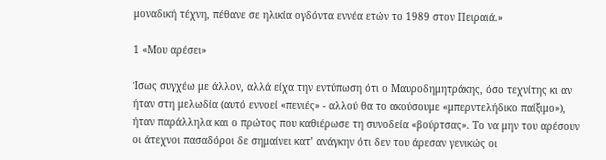μοναδική τέχνη, πέθανε σε ηλικία ογδόντα εννέα ετών το 1989 στον Πειραιά.»

1 «Μου αρέσει»

Ίσως συγχέω με άλλον, αλλά είχα την εντύπωση ότι ο Μαυροδημητράκης, όσο τεχνίτης κι αν ήταν στη μελωδία (αυτό εννοεί «πενιές» - αλλού θα το ακούσουμε «μπερντελήδικο παίξιμο»), ήταν παράλληλα και ο πρώτος που καθιέρωσε τη συνοδεία «βούρτσας». Το να μην του αρέσουν οι άτεχνοι πασαδόροι δε σημαίνει κατ’ ανάγκην ότι δεν του άρεσαν γενικώς οι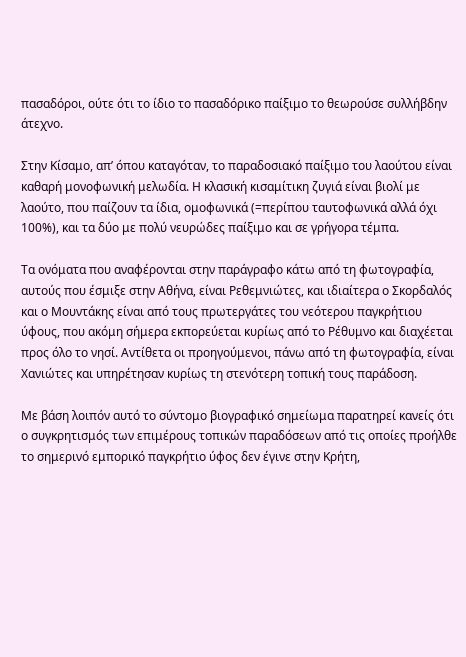πασαδόροι, ούτε ότι το ίδιο το πασαδόρικο παίξιμο το θεωρούσε συλλήβδην άτεχνο.

Στην Κίσαμο, απ’ όπου καταγόταν, το παραδοσιακό παίξιμο του λαούτου είναι καθαρή μονοφωνική μελωδία. Η κλασική κισαμίτικη ζυγιά είναι βιολί με λαούτο, που παίζουν τα ίδια, ομοφωνικά (=περίπου ταυτοφωνικά αλλά όχι 100%), και τα δύο με πολύ νευρώδες παίξιμο και σε γρήγορα τέμπα.

Τα ονόματα που αναφέρονται στην παράγραφο κάτω από τη φωτογραφία, αυτούς που έσμιξε στην Αθήνα, είναι Ρεθεμνιώτες, και ιδιαίτερα ο Σκορδαλός και ο Μουντάκης είναι από τους πρωτεργάτες του νεότερου παγκρήτιου ύφους, που ακόμη σήμερα εκπορεύεται κυρίως από το Ρέθυμνο και διαχέεται προς όλο το νησί. Αντίθετα οι προηγούμενοι, πάνω από τη φωτογραφία, είναι Χανιώτες και υπηρέτησαν κυρίως τη στενότερη τοπική τους παράδοση.

Με βάση λοιπόν αυτό το σύντομο βιογραφικό σημείωμα παρατηρεί κανείς ότι ο συγκρητισμός των επιμέρους τοπικών παραδόσεων από τις οποίες προήλθε το σημερινό εμπορικό παγκρήτιο ύφος δεν έγινε στην Κρήτη,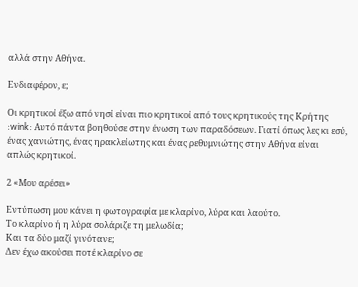αλλά στην Αθήνα.

Ενδιαφέρον, ε;

Οι κρητικοί έξω από νησί είναι πιο κρητικοί από τους κρητικούς της Κρήτης :wink: Αυτό πάντα βοηθούσε στην ένωση των παραδόσεων. Γιατί όπως λες κι εσύ, ένας χανιώτης, ένας ηρακλείωτης και ένας ρεθυμνιώτης στην Αθήνα είναι απλώς κρητικοί.

2 «Μου αρέσει»

Εντύπωση μου κάνει η φωτογραφία με κλαρίνο, λύρα και λαούτο.
Το κλαρίνο ή η λύρα σολάριζε τη μελωδία;
Και τα δύο μαζί γινότανε;
Δεν έχω ακούσει ποτέ κλαρίνο σε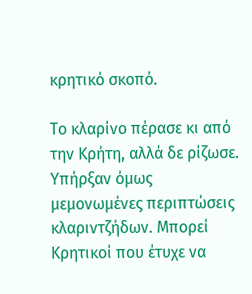κρητικό σκοπό.

Το κλαρίνο πέρασε κι από την Κρήτη, αλλά δε ρίζωσε. Υπήρξαν όμως μεμονωμένες περιπτώσεις κλαριντζήδων. Μπορεί Κρητικοί που έτυχε να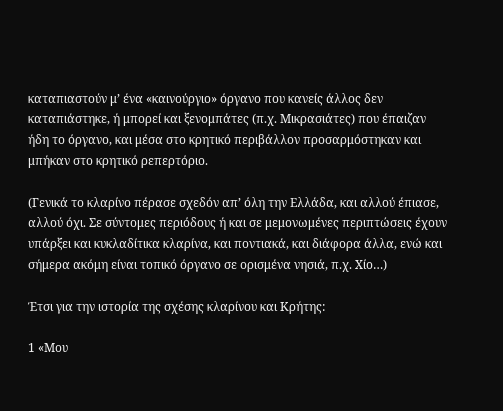καταπιαστούν μ’ ένα «καινούργιο» όργανο που κανείς άλλος δεν καταπιάστηκε, ή μπορεί και ξενομπάτες (π.χ. Μικρασιάτες) που έπαιζαν ήδη το όργανο, και μέσα στο κρητικό περιβάλλον προσαρμόστηκαν και μπήκαν στο κρητικό ρεπερτόριο.

(Γενικά το κλαρίνο πέρασε σχεδόν απ’ όλη την Ελλάδα, και αλλού έπιασε, αλλού όχι. Σε σύντομες περιόδους ή και σε μεμονωμένες περιπτώσεις έχουν υπάρξει και κυκλαδίτικα κλαρίνα, και ποντιακά, και διάφορα άλλα, ενώ και σήμερα ακόμη είναι τοπικό όργανο σε ορισμένα νησιά, π.χ. Χίο…)

Έτσι για την ιστορία της σχέσης κλαρίνου και Κρήτης:

1 «Μου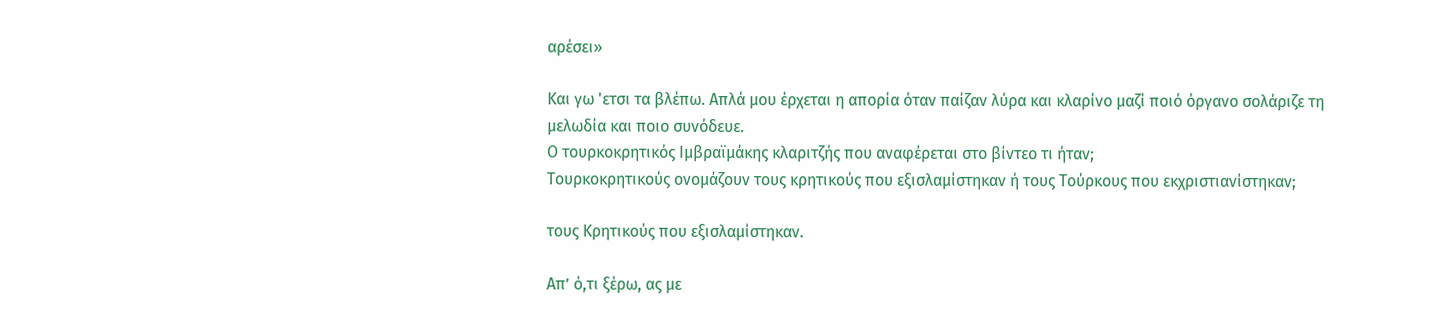αρέσει»

Και γω 'ετσι τα βλέπω. Απλά μου έρχεται η απορία όταν παίζαν λύρα και κλαρίνο μαζί ποιό όργανο σολάριζε τη μελωδία και ποιο συνόδευε.
Ο τουρκοκρητικός Ιμβραϊμάκης κλαριτζής που αναφέρεται στο βίντεο τι ήταν;
Τουρκοκρητικούς ονομάζουν τους κρητικούς που εξισλαμίστηκαν ή τους Τούρκους που εκχριστιανίστηκαν;

τους Κρητικούς που εξισλαμίστηκαν.

Απ’ ό,τι ξέρω, ας με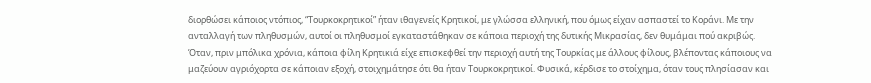διορθώσει κάποιος ντόπιος, “Τουρκοκρητικοί” ήταν ιθαγενείς Κρητικοί, με γλώσσα ελληνική, που όμως είχαν ασπαστεί το Κοράνι. Με την ανταλλαγή των πληθυσμών, αυτοί οι πληθυσμοί εγκαταστάθηκαν σε κάποια περιοχή της δυτικής Μικρασίας, δεν θυμάμαι πού ακριβώς. Όταν, πριν μπόλικα χρόνια, κάποια φίλη Κρητικιά είχε επισκεφθεί την περιοχή αυτή της Τουρκίας με άλλους φίλους, βλέποντας κάποιους να μαζεύουν αγριόχορτα σε κάποιαν εξοχή, στοιχημάτησε ότι θα ήταν Τουρκοκρητικοί. Φυσικά, κέρδισε το στοίχημα, όταν τους πλησίασαν και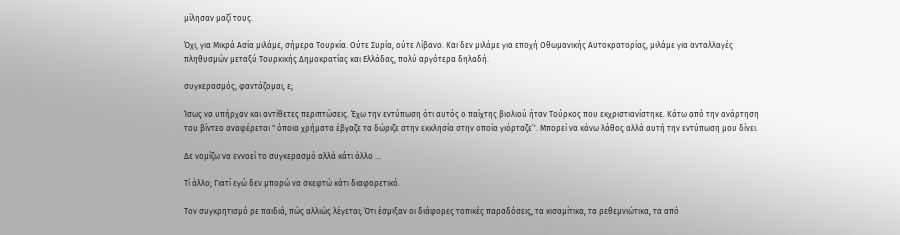μίλησαν μαζί τους.

Όχι, για Μικρά Ασία μιλάμε, σήμερα Τουρκία. Ούτε Συρία, ούτε Λίβανο. Και δεν μιλάμε για εποχή Οθωμανικής Αυτοκρατορίας, μιλάμε για ανταλλαγές πληθυσμών μεταξύ Τουρκικής Δημοκρατίας και Ελλάδας, πολύ αργότερα δηλαδή.

συγκερασμός, φαντάζομαι, ε;

Ίσως να υπήρχαν και αντίθετες περιπτώσεις. Έχω την εντύπωση ότι αυτός ο παίχτης βιολιού ήταν Τούρκος που εκχριστιανίστηκε. Κάτω από την ανάρτηση του βίντεο αναφέρεται " όποια χρήματα έβγαζε τα δώριζε στην εκκλησία στην οποία γιόρταζε’'. Μπορεί να κάνω λάθος αλλά αυτή την εντύπωση μου δίνει.

Δε νομίζω να εννοεί το συγκερασμό αλλά κάτι άλλο …

Τί άλλο; Γιατί εγώ δεν μπορώ να σκεφτώ κάτι διαφορετικό.

Τον συγκρητισμό ρε παιδιά, πώς αλλιώς λέγεται; Ότι έσμιξαν οι διάφορες τοπικές παραδόσεις, τα κισαμίτικα, τα ρεθεμνιώτικα, τα από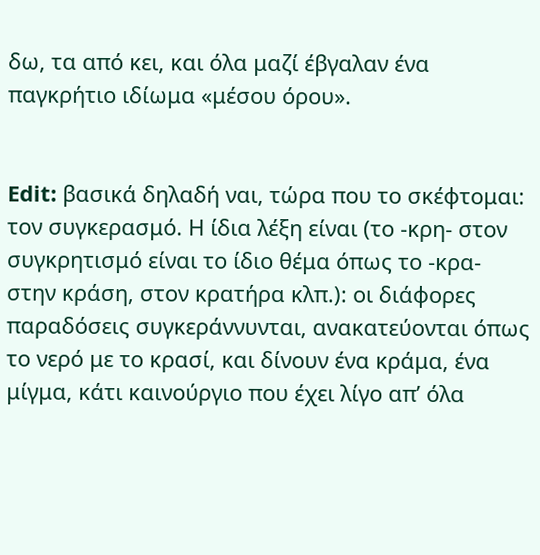δω, τα από κει, και όλα μαζί έβγαλαν ένα παγκρήτιο ιδίωμα «μέσου όρου».


Edit: βασικά δηλαδή ναι, τώρα που το σκέφτομαι: τον συγκερασμό. Η ίδια λέξη είναι (το -κρη- στον συγκρητισμό είναι το ίδιο θέμα όπως το -κρα- στην κράση, στον κρατήρα κλπ.): οι διάφορες παραδόσεις συγκεράννυνται, ανακατεύονται όπως το νερό με το κρασί, και δίνουν ένα κράμα, ένα μίγμα, κάτι καινούργιο που έχει λίγο απ’ όλα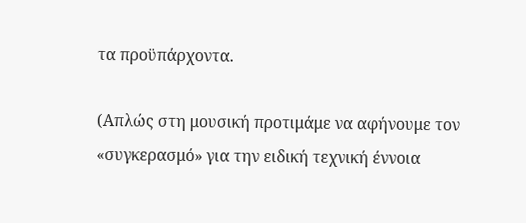τα προϋπάρχοντα.

(Απλώς στη μουσική προτιμάμε να αφήνουμε τον «συγκερασμό» για την ειδική τεχνική έννοια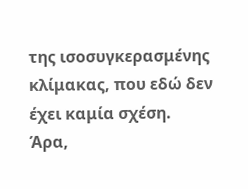της ισοσυγκερασμένης κλίμακας, που εδώ δεν έχει καμία σχέση. Άρα,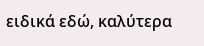ειδικά εδώ, καλύτερα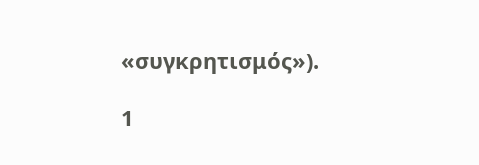«συγκρητισμός»).

1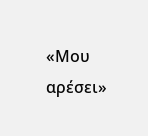«Μου αρέσει»